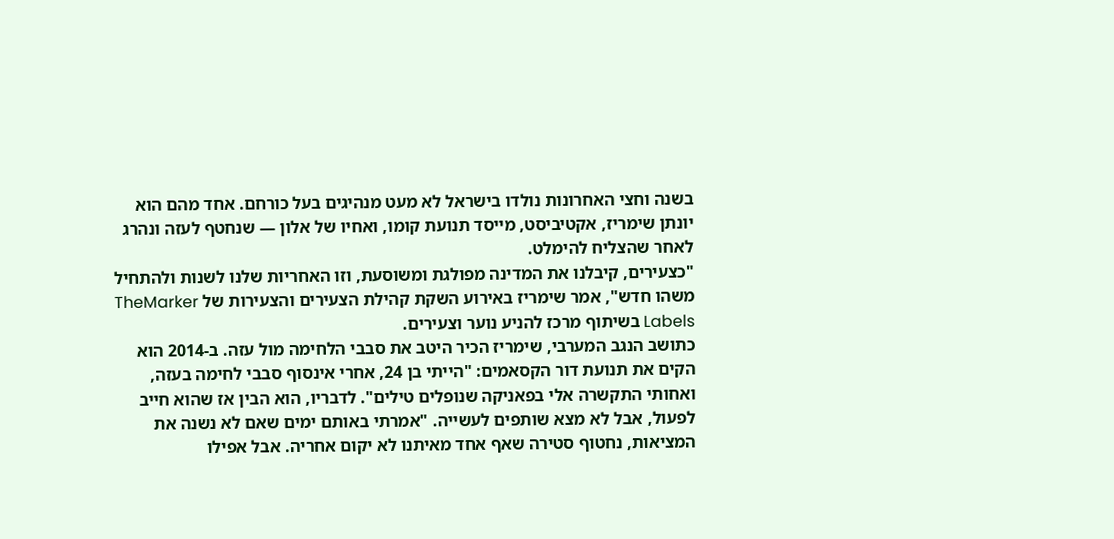בשנה וחצי האחרונות נולדו בישראל לא מעט מנהיגים בעל כורחם. אחד מהם הוא יונתן שימריז, אקטיביסט, מייסד תנועת קומו, ואחיו של אלון — שנחטף לעזה ונהרג לאחר שהצליח להימלט.
"כצעירים, קיבלנו את המדינה מפולגת ומשוסעת, וזו האחריות שלנו לשנות ולהתחיל משהו חדש", אמר שימריז באירוע השקת קהילת הצעירים והצעירות של TheMarker Labels בשיתוף מרכז להניע נוער וצעירים.
כתושב הנגב המערבי, שימריז הכיר היטב את סבבי הלחימה מול עזה. ב-2014 הוא הקים את תנועת דור הקסאמים: "הייתי בן 24, אחרי אינסוף סבבי לחימה בעזה, ואחותי התקשרה אלי בפאניקה שנופלים טילים". לדבריו, הוא הבין אז שהוא חייב לפעול, אבל לא מצא שותפים לעשייה. "אמרתי באותם ימים שאם לא נשנה את המציאות, נחטוף סטירה שאף אחד מאיתנו לא יקום אחריה. אבל אפילו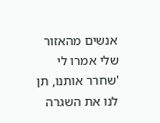אנשים מהאזור שלי אמרו לי 'שחרר אותנו, תן לנו את השגרה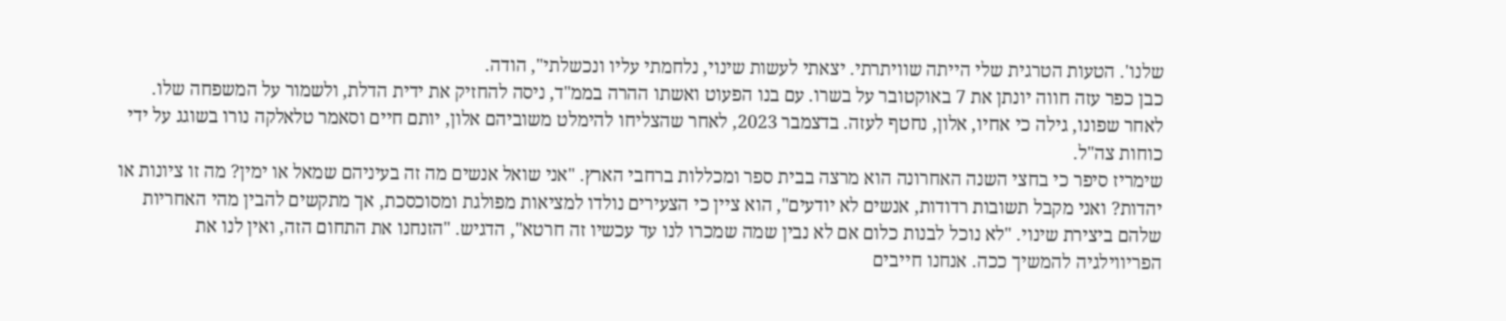שלנו'. הטעות הטרגית שלי הייתה שוויתרתי. יצאתי לעשות שינוי, נלחמתי עליו ונכשלתי", הודה.
כבן כפר עזה חווה יונתן את 7 באוקטובר על בשרו. עם בנו הפעוט ואשתו ההרה בממ"ד, ניסה להחזיק את ידית הדלת, ולשמור על המשפחה שלו. לאחר שפונו, גילה כי אחיו, אלון, נחטף לעזה. בדצמבר 2023, לאחר שהצליחו להימלט משוביהם אלון, יותם חיים וסאמר טלאלקה נורו בשוגג על ידי כוחות צה"ל.
שימריז סיפר כי בחצי השנה האחרונה הוא מרצה בבית ספר ומכללות ברחבי הארץ. "אני שואל אנשים מה זה בעיניהם שמאל או ימין? מה זו ציונות או יהדות? ואני מקבל תשובות רדודות, אנשים לא יודעים", הוא ציין כי הצעירים נולדו למציאות מפולגת ומסוכסכת, אך מתקשים להבין מהי האחריות שלהם ביצירת שינוי. "לא נוכל לבנות כלום אם לא נבין שמה שמכרו לנו עד עכשיו זה חרטא", הדגיש. "הזנחנו את התחום הזה, ואין לנו את הפריווילגיה להמשיך ככה. אנחנו חייבים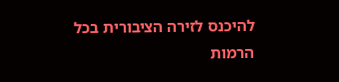להיכנס לזירה הציבורית בכל הרמות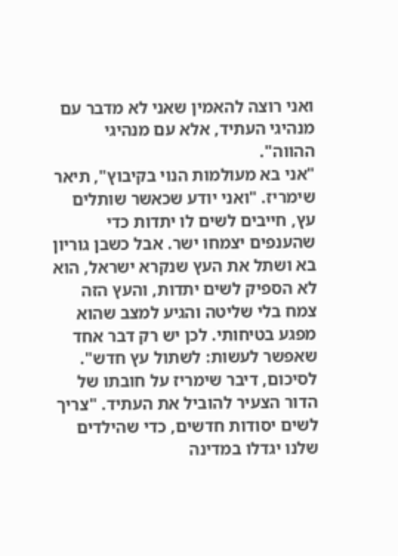ואני רוצה להאמין שאני לא מדבר עם מנהיגי העתיד, אלא עם מנהיגי ההווה".
"אני בא מעולמות הנוי בקיבוץ", תיאר שימריז. "ואני יודע שכאשר שותלים עץ, חייבים לשים לו יתדות כדי שהענפים יצמחו ישר. אבל כשבן גוריון בא ושתל את העץ שנקרא ישראל, הוא לא הספיק לשים יתדות, והעץ הזה צמח בלי שליטה והגיע למצב שהוא מפגע בטיחותי. לכן יש רק דבר אחד שאפשר לעשות: לשתול עץ חדש".
לסיכום, דיבר שימריז על חובתו של הדור הצעיר להוביל את העתיד. "צריך לשים יסודות חדשים, כדי שהילדים שלנו יגדלו במדינה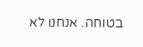בטוחה. אנחנו לא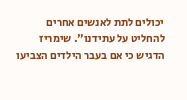יכולים לתת לאנשים אחרים להחליט על עתידנו". שימריז הדגיש כי אם בעבר הילדים הצביעו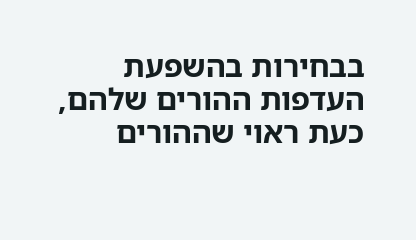בבחירות בהשפעת העדפות ההורים שלהם, כעת ראוי שההורים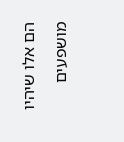הם אלו שיהיו מושפעים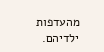מהעדפות ילדיהם.